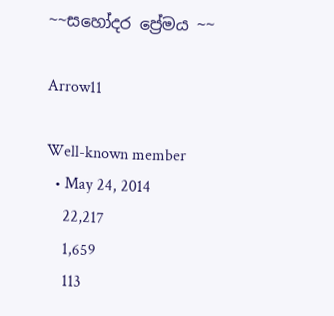~~සහෝදර ප්‍රේමය ~~

Arrow11

Well-known member
  • May 24, 2014
    22,217
    1,659
    113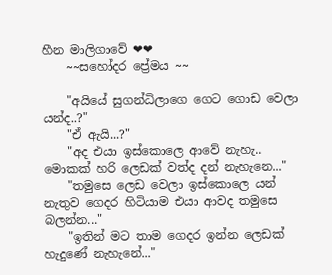හීන මාලිගාවේ ❤❤
    ~~සහෝදර ප්‍රේමය ~~

    "අයියේ සුගන්ධිලාගෙ ගෙට ගොඩ වෙලා යන්ද..?"
    "ඒ ඇයි...?"
    "අද එයා ඉස්කොලෙ ආවේ නැහැ.. මොකක් හරි ලෙඩක් වත්ද දන් නැහැනෙ..."
    "තමුසෙ ලෙඩ වෙලා ඉස්කොලෙ යන් නැතුව ගෙදර හිටියාම එයා ආවද තමුසෙ බලන්න..."
    "ඉතින් මට තාම ගෙදර ඉන්න ලෙඩක් හැදුණේ නැහැනේ..."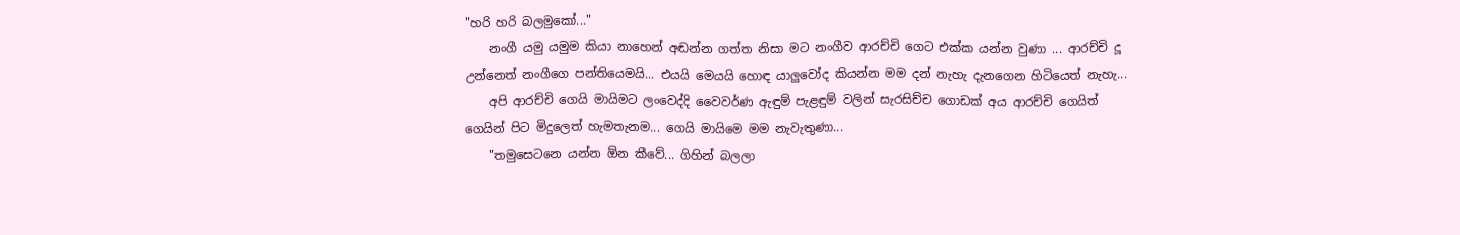"හරි හරි බලමුකෝ..."
    නංගී යමු යමුම කියා නාහෙන් අඬන්න ගත්ත නිසා මට නංගීව ආරච්චි ගෙට එක්ක යන්න වුණා ... ආරච්චි දූ උන්නෙත් නංගීගෙ පන්තියෙමයි... එයයි මෙයයි හොඳ යාලුවෝද කියන්න මම දන් නැහැ දැනගෙන හිටියෙත් නැහැ...
    අපි ආරච්චි ගෙයි මායිමට ලංවෙද්දි වෛවර්ණ ඇඳුම් පැළඳුම් වලින් සැරසිච්ච ගොඩක් අය ආරච්චි ගෙයිත් ගෙයින් පිට මිදුලෙත් හැමතැනම... ගෙයි මායිමෙ මම නැවැතුණා...
    "තමුසෙටනෙ යන්න ඕන කීවේ... ගිහින් බලලා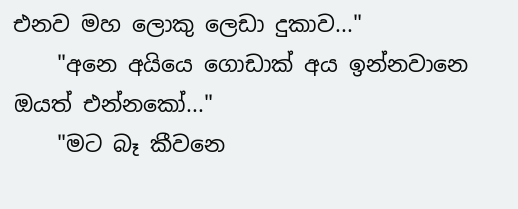එනව මහ ලොකු ලෙඩා දුකාව..."
    "අනෙ අයියෙ ගොඩාක් අය ඉන්නවානෙ ඔයත් එන්නකෝ..."
    "මට බෑ කීවනෙ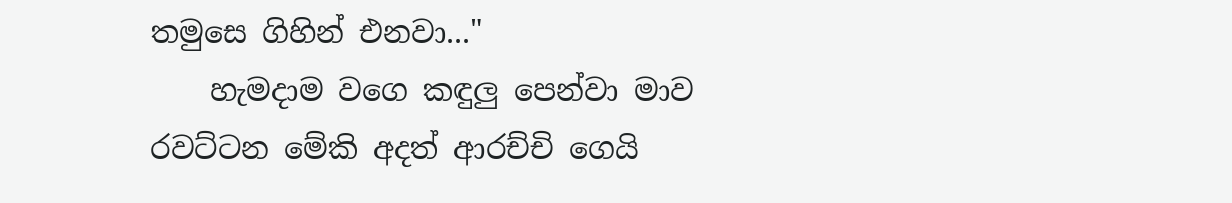තමුසෙ ගිහින් එනවා..."
    හැමදාම වගෙ කඳුලු පෙන්වා මාව රවට්ටන මේකි අදත් ආරච්චි ගෙයි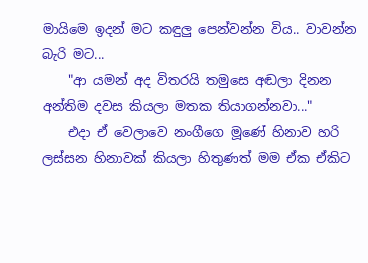මායිමෙ ඉදන් මට කඳුලු පෙන්වන්න විය.. වාවන්න බැරි මට...
    "ආ යමන් අද විතරයි තමුසෙ අඬලා දිනන අන්තිම දවස කියලා මතක තියාගන්නවා..."
    එදා ඒ වෙලාවෙ නංගීගෙ මූණේ හිනාව හරි ලස්සන හිනාවක් කියලා හිතුණත් මම ඒක ඒකිට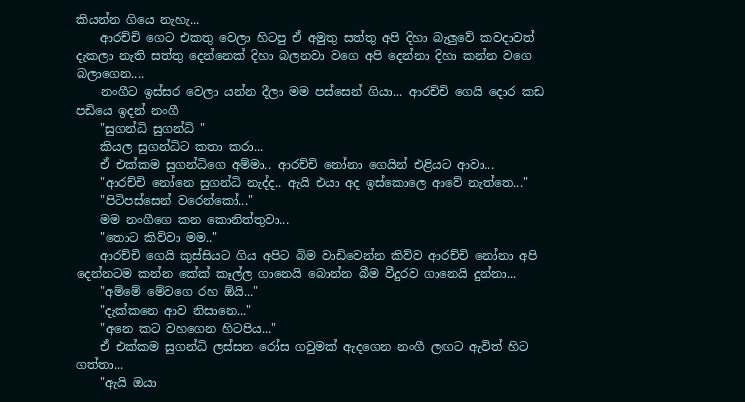කියන්න ගියෙ නැහැ...
    ආරච්චි ගෙට එකතු වෙලා හිටපු ඒ අමුතු සත්තු අපි දිහා බැලුවේ කවදාවත් දැකලා නැති සත්තු දෙන්නෙක් දිහා බලනවා වගෙ අපි දෙන්නා දිහා කන්න වගෙ බලාගෙන....
    නංගීට ඉස්සර වෙලා යන්න දීලා මම පස්සෙන් ගියා... ආරච්චි ගෙයි දොර කඩ පඩියෙ ඉදන් නංගී
    "සුගන්ධි සුගන්ධි "
    කියල සුගන්ධිට කතා කරා...
    ඒ එක්කම සුගන්ධිගෙ අම්මා.. ආරච්චි නෝනා ගෙයින් එළියට ආවා...
    "ආරච්චි නෝනෙ සුගන්ධි නැද්ද.. ඇයි එයා අද ඉස්කොලෙ ආවේ නැත්තෙ..."
    "පිටිපස්සෙන් වරෙන්කෝ..."
    මම නංගීගෙ කන කොනිත්තුවා...
    "තොට කිව්වා මම.."
    ආරච්චි ගෙයි කුස්සියට ගිය අපිට බිම වාඩිවෙන්න කිව්ව ආරච්චි නෝනා අපි දෙන්නටම කන්න කේක් කෑල්ල ගානෙයි බොන්න බීම වීදුරව ගානෙයි දුන්නා...
    "අම්මේ මේවගෙ රහ ඕයි..."
    "දැක්කනෙ ආව නිසානෙ..."
    "අනෙ කට වහගෙන හිටපිය..."
    ඒ එක්කම සුගන්ධි ලස්සන රෝස ගවුමක් ඇදගෙන නංගී ලඟට ඇවිත් හිට ගත්තා...
    "ඇයි ඔයා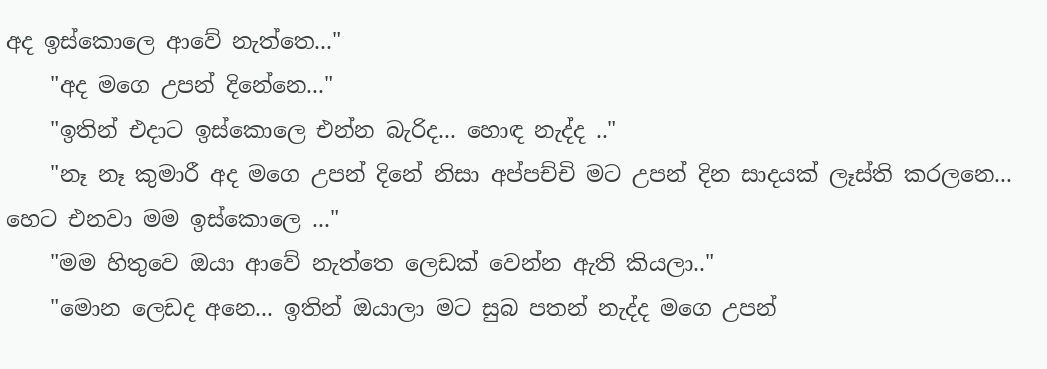අද ඉස්කොලෙ ආවේ නැත්තෙ..."
    "අද මගෙ උපන් දිනේනෙ..."
    "ඉතින් එදාට ඉස්කොලෙ එන්න බැරිද... හොඳ නැද්ද .."
    "නෑ නෑ කුමාරී අද මගෙ උපන් දිනේ නිසා අප්පච්චි මට උපන් දින සාදයක් ලෑස්ති කරලනෙ... හෙට එනවා මම ඉස්කොලෙ ..."
    "මම හිතුවෙ ඔයා ආවේ නැත්තෙ ලෙඩක් වෙන්න ඇති කියලා.."
    "මොන ලෙඩද අනෙ... ඉතින් ඔයාලා මට සුබ පතන් නැද්ද මගෙ උපන්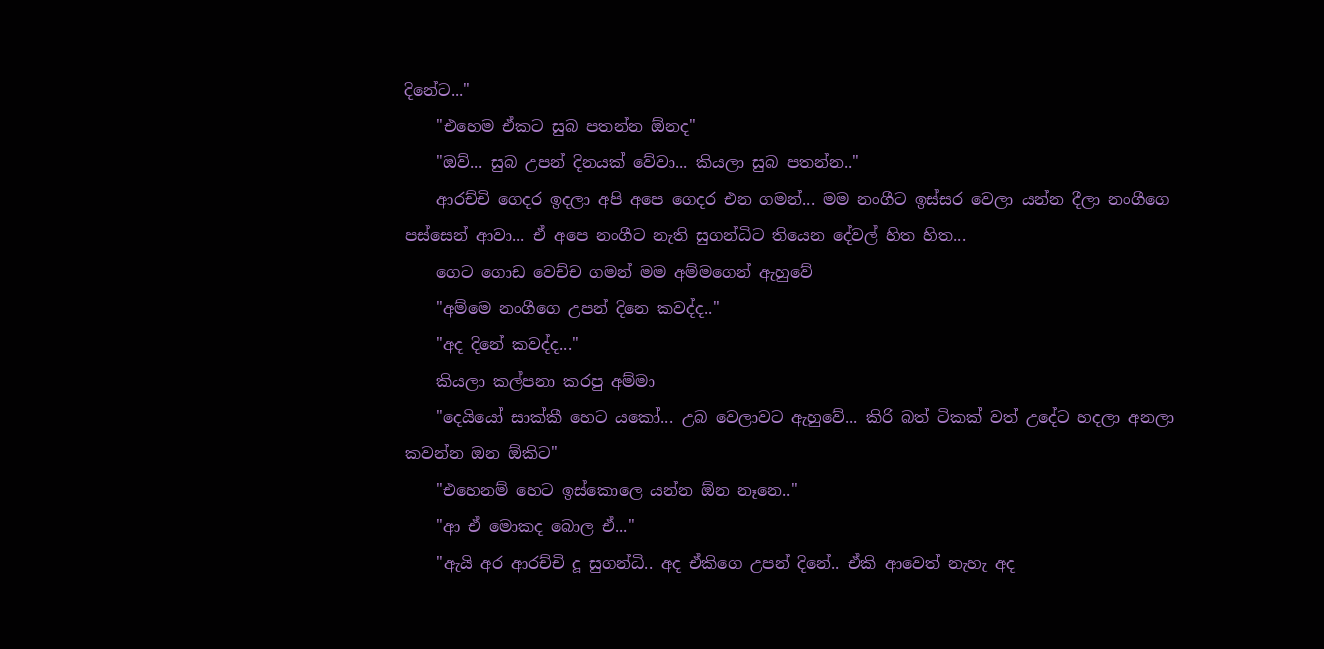දිනේට..."
    "එහෙම ඒකට සුබ පතන්න ඕනද"
    "ඔව්... සුබ උපන් දිනයක් වේවා... කියලා සුබ පතන්න.."
    ආරච්චි ගෙදර ඉදලා අපි අපෙ ගෙදර එන ගමන්... මම නංගීට ඉස්සර වෙලා යන්න දීලා නංගීගෙ පස්සෙන් ආවා... ඒ අපෙ නංගීට නැති සුගන්ධිට තියෙන දේවල් හිත හිත...
    ගෙට ගොඩ වෙච්ච ගමන් මම අම්මගෙන් ඇහුවේ
    "අම්මෙ නංගීගෙ උපන් දිනෙ කවද්ද.."
    "අද දිනේ කවද්ද..."
    කියලා කල්පනා කරපු අම්මා
    "දෙයියෝ සාක්කී හෙට යකෝ... උබ වෙලාවට ඇහුවේ... කිරි බත් ටිකක් වත් උදේට හදලා අනලා කවන්න ඔන ඕකිට"
    "එහෙනම් හෙට ඉස්කොලෙ යන්න ඕන නෑනෙ.."
    "ආ ඒ මොකද බොල ඒ..."
    "ඇයි අර ආරච්චි දූ සුගන්ධි.. අද ඒකිගෙ උපන් දිනේ.. ඒකි ආවෙත් නැහැ අද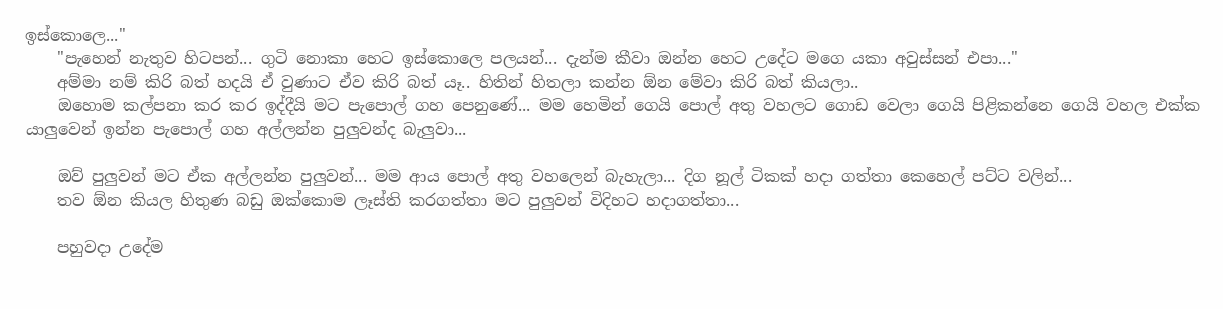ඉස්කොලෙ..."
    "පැහෙන් නැතුව හිටපන්... ගුටි නොකා හෙට ඉස්කොලෙ පලයන්... දැන්ම කීවා ඔන්න හෙට උදේට මගෙ යකා අවුස්සන් එපා..."
    අම්මා නම් කිරි බත් හදයි ඒ වුණාට ඒව කිරි බත් යෑ.. හිතින් හිතලා කන්න ඕන මේවා කිරි බත් කියලා..
    ඔහොම කල්පනා කර කර ඉද්දීයි මට පැපොල් ගහ පෙනුණේ... මම හෙමින් ගෙයි පොල් අතු වහලට ගොඩ වෙලා ගෙයි පිළිකන්නෙ ගෙයි වහල එක්ක යාලුවෙන් ඉන්න පැපොල් ගහ අල්ලන්න පුලුවන්ද බැලුවා...

    ඔව් පුලුවන් මට ඒක අල්ලන්න පුලුවන්... මම ආය පොල් අතු වහලෙන් බැහැලා... දිග නූල් ටිකක් හදා ගත්තා කෙහෙල් පට්ට වලින්...
    තව ඕන කියල හිතුණ බඩු ඔක්කොම ලෑස්ති කරගත්තා මට පුලුවන් විදිහට හදාගත්තා...

    පහුවදා උදේම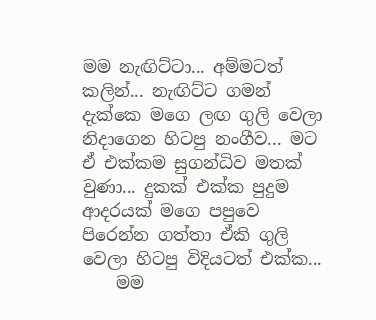මම නැඟිට්ටා... අම්මටත් කලින්... නැඟිට්ට ගමන් දැක්කෙ මගෙ ලඟ ගුලි වෙලා නිදාගෙන හිටපු නංගීව... මට ඒ එක්කම සුගන්ධිව මතක් වුණා... දුකක් එක්ක පුදුම ආදරයක් මගෙ පපුවෙ පිරෙන්න ගත්තා ඒකි ගුලි වෙලා හිටපු විදියටත් එක්ක...
    මම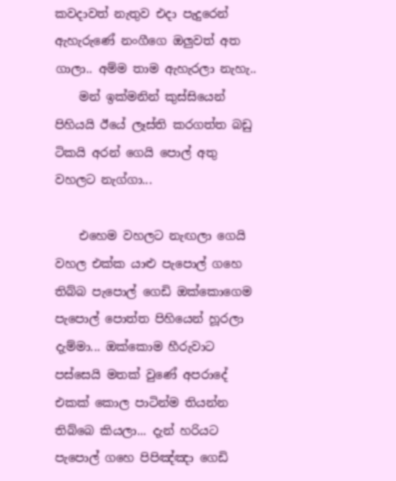කවදාවත් නැතුව එදා පැදුරෙන් ඇහැරුණේ නංගීගෙ ඔලුවත් අත ගාලා.. අම්ම තාම ඇහැරලා නැහැ..
    මන් ඉක්මනින් කුස්සියෙන් පිහිය‍යි ඊයේ ලෑස්ති කරගත්ත බඩු ටිකයි අරන් ගෙයි පොල් අතු වහලට නැග්ගා...

    එහෙම වහලට නැඟලා ගෙයි වහල එක්ක යාළු පැපොල් ගහෙ තිබ්බ පැපොල් ගෙඩි ඔක්කොගෙම පැපොල් පොත්ත පිහියෙන් හූරලා දැම්මා... ඔක්කොම හීරුවාට පස්සෙයි මතක් වුණේ අපරාදේ එකක් කොල පාටින්ම තියන්න තිබ්බෙ කියලා... දැන් හරියට පැපොල් ගහෙ පිපිඤ්ඤා ගෙඩි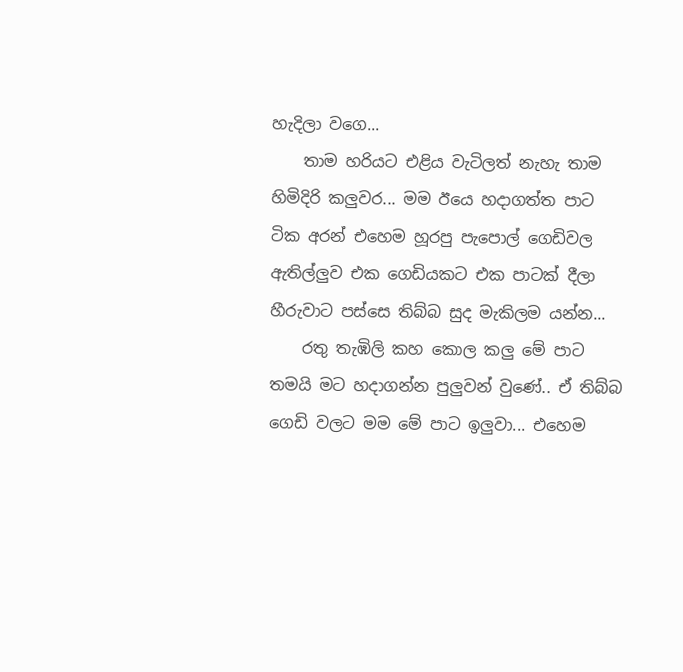හැදිලා වගෙ...
    තාම හරියට එළිය වැටිලත් නැහැ තාම හිමිදිරි කලුවර... මම ඊයෙ හදාගත්ත පාට ටික අරන් එහෙම හූරපු පැපොල් ගෙඩිවල ඇතිල්ලුව එක ගෙඩියකට එක පාටක් දීලා හීරුවාට පස්සෙ තිබ්බ සුද මැකිලම යන්න...
    රතු තැඹිලි කහ කොල කලු මේ පාට තමයි මට හදාගන්න පුලුවන් වුණේ.. ඒ තිබ්බ ගෙඩි වලට මම මේ පාට ඉලුවා... එහෙම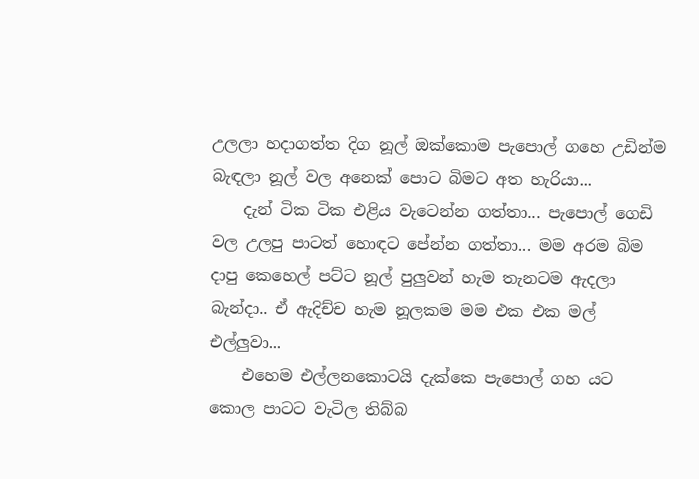උලලා හදාගත්ත දිග නූල් ඔක්කොම පැපොල් ගහෙ උඩින්ම බැඳලා නූල් වල අනෙක් පොට බිමට අත හැරියා...
    දැන් ටික ටික එළිය වැටෙන්න ගත්තා... පැපොල් ගෙඩි වල උලපු පාටත් හොඳට පේන්න ගත්තා... මම අරම බිම දාපු කෙහෙල් පට්ට නූල් පුලුවන් හැම තැනටම ඇදලා බැන්දා.. ඒ ඇදිච්ච හැම නූලකම මම එක එක මල් එල්ලුවා...
    එහෙම එල්ලනකොටයි දැක්කෙ පැපොල් ගහ යට කොල පාටට වැටිල තිබ්බ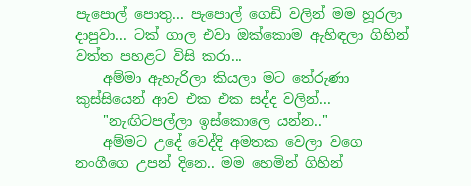පැපොල් පොතු... පැපොල් ගෙඩි වලින් මම හූරලා දාපුවා... ටක් ගාල එවා ඔක්කොම ඇහිඳලා ගිහින් වත්ත පහළට විසි කරා...
    අම්මා ඇහැරිලා කියලා මට තේරුණා කුස්සියෙන් ආව එක එක සද්ද වලින්...
    "නැඟිටපල්ලා ඉස්කොලෙ යන්න.."
    අම්මට උදේ වෙද්දි අමතක වෙලා වගෙ නංගීගෙ උපන් දිනෙ.. මම හෙමින් ගිහින්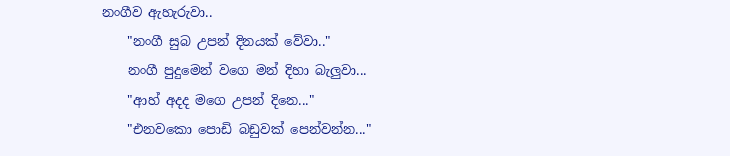නංගීව ඇහැරුවා..
    "නංගී සුබ උපන් දිනයක් වේවා.."
    නංගී පුදුමෙන් වගෙ මන් දිහා බැලුවා...
    "ආහ් අදද මගෙ උපන් දිනෙ..."
    "එනවකො පොඩි බඩුවක් පෙන්වන්න..."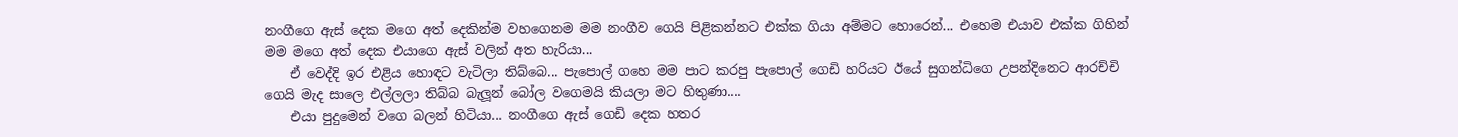නංගීගෙ ඇස් දෙක මගෙ අත් දෙකින්ම වහගෙනම මම නංගීව ගෙයි පිළිකන්නට එක්ක ගියා අම්මට හොරෙන්... එහෙම එයාව එක්ක ගිහින් මම මගෙ අත් දෙක එයාගෙ ඇස් වලින් අත හැරියා...
    ඒ වෙද්දි ඉර එළිය හොඳට වැටිලා තිබ්බෙ... පැපොල් ගහෙ මම පාට කරපු පැපොල් ගෙඩි හරියට ඊයේ සුගන්ධිගෙ උපන්දිනෙට ආරච්චි ගෙයි මැද සාලෙ එල්ලලා තිබ්බ බැලූන් බෝල වගෙමයි කියලා මට හිතුණා....
    එයා පුදුමෙන් වගෙ බලන් හිටියා... නංගීගෙ ඇස් ගෙඩි දෙක හතර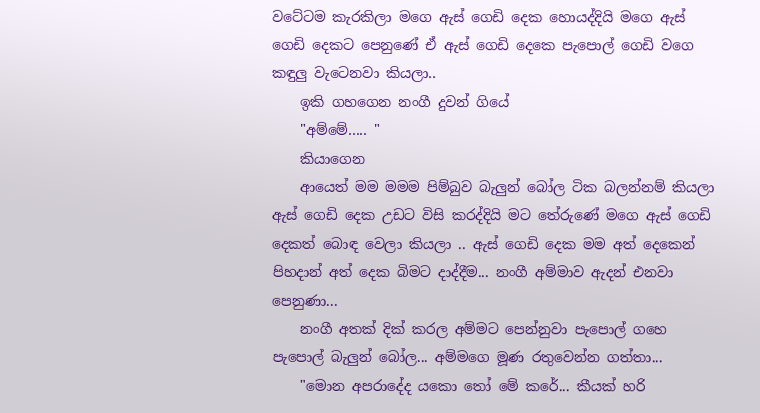වටේටම කැරකිලා මගෙ ඇස් ගෙඩි දෙක හොයද්දියි මගෙ ඇස් ගෙඩි දෙකට පෙනුණේ ඒ ඇස් ගෙඩි දෙකෙ පැපොල් ගෙඩි වගෙ කඳුලු වැටෙනවා කියලා..
    ඉකි ගහගෙන නංගී දුවන් ගියේ
    "අම්මේ..... "
    කියාගෙන
    ආයෙත් මම මමම පිම්බුව බැලුන් බෝල ටික බලන්නම් කියලා ඇස් ගෙඩි දෙක උඩට විසි කරද්දියි මට තේරුණේ මගෙ ඇස් ගෙඩි දෙකත් බොඳ වෙලා කියලා .. ඇස් ගෙඩි දෙක මම අත් දෙකෙන් පිහදාන් අත් දෙක බිමට දාද්දීම... නංගී අම්මාව ඇදන් එනවා පෙනුණා...
    නංගී අතක් දික් කරල අම්මට පෙන්නුවා පැපොල් ගහෙ පැපොල් බැලුන් බෝල... අම්මගෙ මූණ රතුවෙන්න ගත්තා...
    "මොන අපරාදේද යකො තෝ මේ කරේ... කීයක් හරි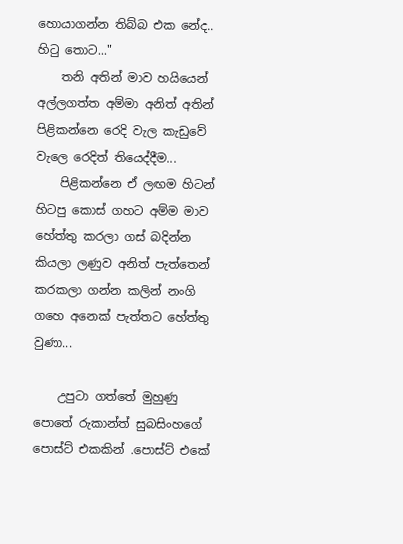හොයාගන්න තිබ්බ එක නේද.. හිටු තොට..."
    තනි අතින් මාව හයියෙන් අල්ලගත්ත අම්මා අනිත් අතින් පිළිකන්නෙ රෙදි වැල කැඩුවේ වැලෙ රෙදිත් තියෙද්දීම...
    පිළිකන්නෙ ඒ ලඟම හිටන් හිටපු කොස් ගහට අම්ම මාව හේත්තු කරලා ගස් බදින්න කියලා ලණුව අනිත් පැත්තෙන් කරකලා ගන්න කලින් නංගි ගහෙ අනෙක් පැත්තට හේත්තු වුණා...

    උපුටා ගත්තේ මුහුණු පොතේ රුකාන්ත් සුබසිංහගේ පොස්ට් එකකින් .පොස්ට් එකේ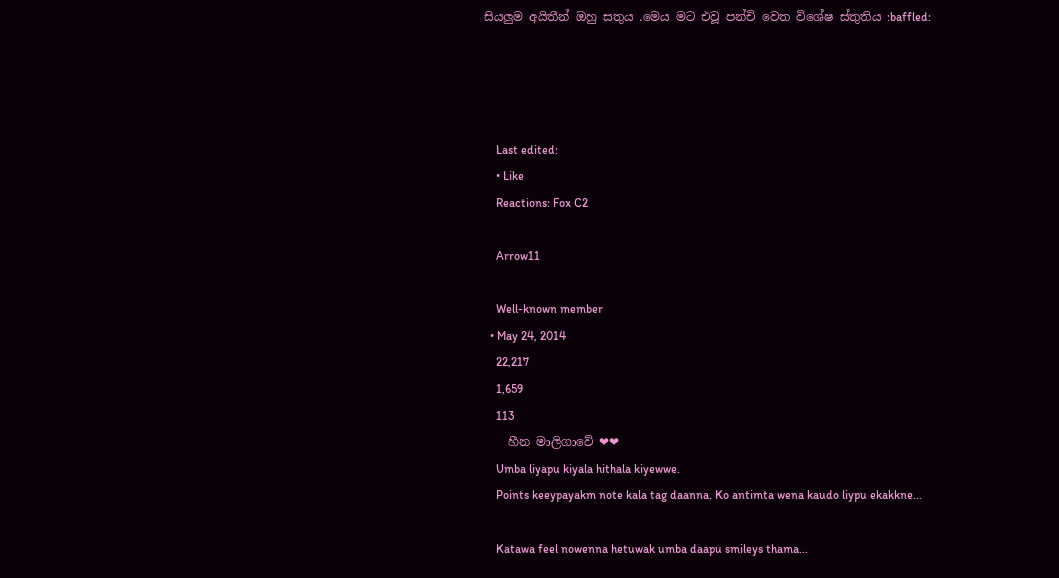සියලුම අයිතීන් ඔහු සතුය .මෙය මට එවූ පන්චි වෙත විශේෂ ස්තුතිය :baffled:




    Last edited:
    • Like
    Reactions: Fox C2

    Arrow11

    Well-known member
  • May 24, 2014
    22,217
    1,659
    113
    හීන මාලිගාවේ ❤❤
    Umba liyapu kiyala hithala kiyewwe.
    Points keeypayakm note kala tag daanna. Ko antimta wena kaudo liypu ekakkne...

    Katawa feel nowenna hetuwak umba daapu smileys thama...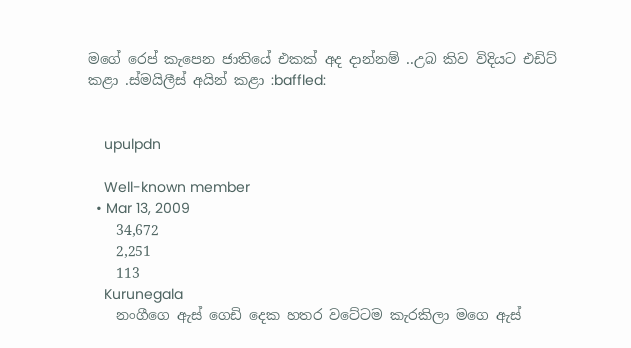මගේ රෙප් කැපෙන ජාතියේ එකක් අද දාන්නම් ..උබ කිව විදියට එඩිට් කළා .ස්මයිලීස් අයින් කළා :baffled:


    upulpdn

    Well-known member
  • Mar 13, 2009
    34,672
    2,251
    113
    Kurunegala
    නංගීගෙ ඇස් ගෙඩි දෙක හතර වටේටම කැරකිලා මගෙ ඇස්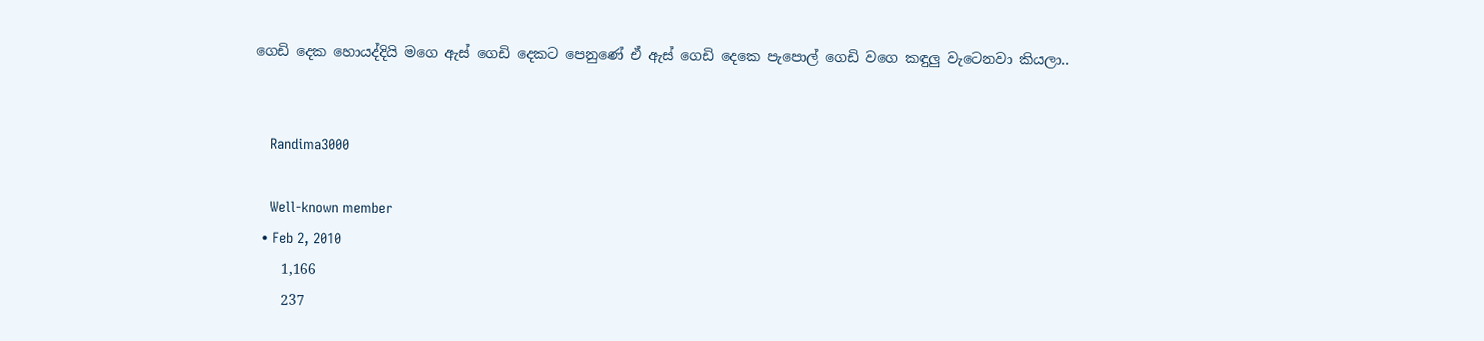ගෙඩි දෙක හොයද්දියි මගෙ ඇස් ගෙඩි දෙකට පෙනුණේ ඒ ඇස් ගෙඩි දෙකෙ පැපොල් ගෙඩි වගෙ කඳුලු වැටෙනවා කියලා..


    Randima3000

    Well-known member
  • Feb 2, 2010
    1,166
    237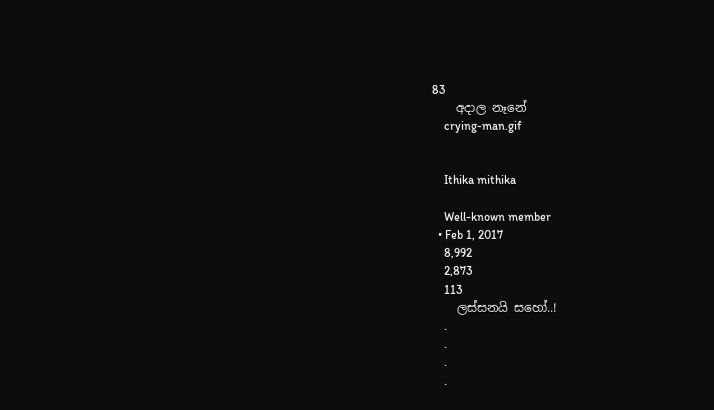83
    අදාල නෑනේ
    crying-man.gif


    Ithika mithika

    Well-known member
  • Feb 1, 2017
    8,992
    2,873
    113
    ලස්සනයි සහෝ..!
    .
    .
    .
    .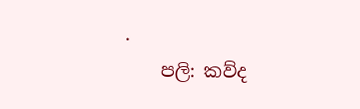.
    පලි: කව්ද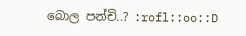බොල පන්චි..? :rofl::oo::D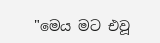"මෙය මට එවූ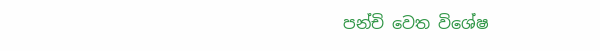පන්චි වෙත විශේෂ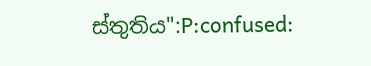ස්තුතිය":P:confused: